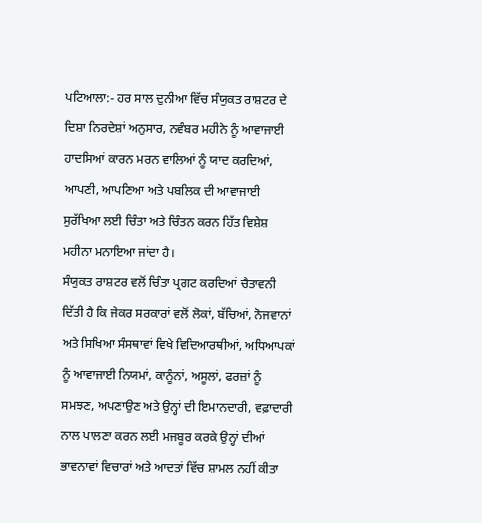ਪਟਿਆਲਾ:- ਹਰ ਸਾਲ ਦੁਨੀਆ ਵਿੱਚ ਸੰਯੁਕਤ ਰਾਸ਼ਟਰ ਦੇ ਦਿਸ਼ਾ ਨਿਰਦੇਸ਼ਾਂ ਅਨੁਸਾਰ, ਨਵੰਬਰ ਮਹੀਨੇ ਨੂੰ ਆਵਾਜਾਈ ਹਾਦਸਿਆਂ ਕਾਰਨ ਮਰਨ ਵਾਲਿਆਂ ਨੂੰ ਯਾਦ ਕਰਦਿਆਂ, ਆਪਣੀ, ਆਪਣਿਆ ਅਤੇ ਪਬਲਿਕ ਦੀ ਆਵਾਜਾਈ ਸੁਰੱਖਿਆ ਲਈ ਚਿੰਤਾ ਅਤੇ ਚਿੰਤਨ ਕਰਨ ਹਿੱਤ ਵਿਸ਼ੇਸ਼ ਮਹੀਨਾ ਮਨਾਇਆ ਜਾਂਦਾ ਹੈ।
ਸੰਯੁਕਤ ਰਾਸ਼ਟਰ ਵਲੋਂ ਚਿੰਤਾ ਪ੍ਰਗਟ ਕਰਦਿਆਂ ਚੈਤਾਵਨੀ ਦਿੱਤੀ ਹੈ ਕਿ ਜੇਕਰ ਸਰਕਾਰਾਂ ਵਲੋਂ ਲੋਕਾਂ, ਬੱਚਿਆਂ, ਨੋਜਵਾਨਾਂ ਅਤੇ ਸਿਖਿਆ ਸੰਸਥਾਵਾਂ ਵਿਖੇ ਵਿਦਿਆਰਥੀਆਂ, ਅਧਿਆਪਕਾਂ ਨੂੰ ਆਵਾਜਾਈ ਨਿਯਮਾਂ, ਕਾਨੂੰਨਾਂ, ਅਸੂਲਾਂ, ਫਰਜ਼ਾਂ ਨੂੰ ਸਮਝਣ, ਅਪਣਾਉਣ ਅਤੇ ਉਨ੍ਹਾਂ ਦੀ ਇਮਾਨਦਾਰੀ, ਵਫ਼ਾਦਾਰੀ ਨਾਲ ਪਾਲਣਾ ਕਰਨ ਲਈ ਮਜਬੂਰ ਕਰਕੇ ਉਨ੍ਹਾਂ ਦੀਆਂ ਭਾਵਨਾਵਾਂ ਵਿਚਾਰਾਂ ਅਤੇ ਆਦਤਾਂ ਵਿੱਚ ਸ਼ਾਮਲ ਨਹੀਂ ਕੀਤਾ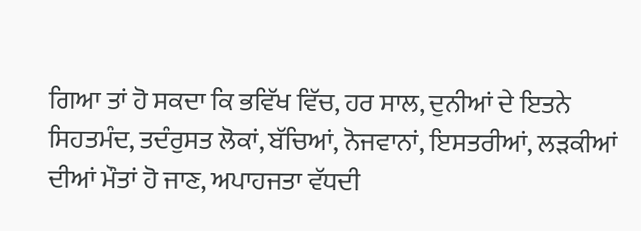ਗਿਆ ਤਾਂ ਹੋ ਸਕਦਾ ਕਿ ਭਵਿੱਖ ਵਿੱਚ, ਹਰ ਸਾਲ, ਦੁਨੀਆਂ ਦੇ ਇਤਨੇ ਸਿਹਤਮੰਦ, ਤਦੰਰੁਸਤ ਲੋਕਾਂ, ਬੱਚਿਆਂ, ਨੋਜਵਾਨਾਂ, ਇਸਤਰੀਆਂ, ਲੜਕੀਆਂ ਦੀਆਂ ਮੌਤਾਂ ਹੋ ਜਾਣ, ਅਪਾਹਜਤਾ ਵੱਧਦੀ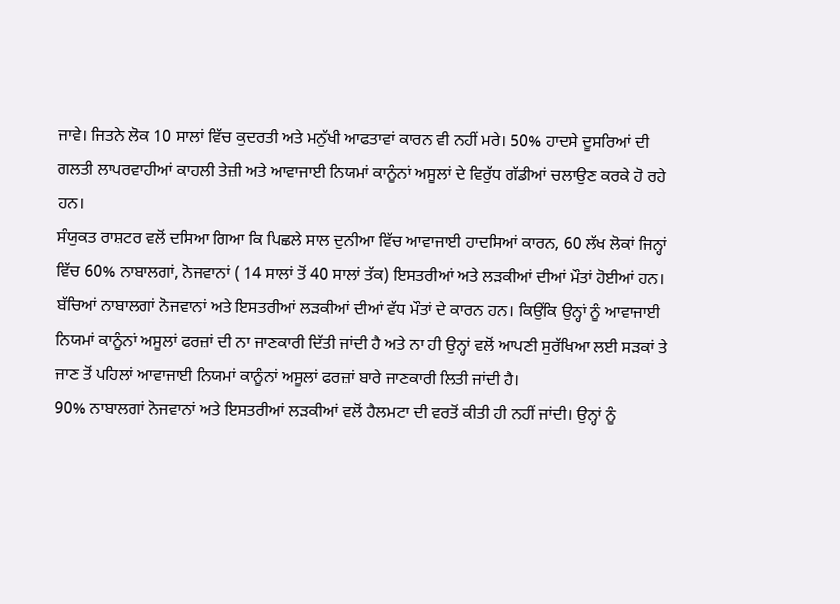ਜਾਵੇ। ਜਿਤਨੇ ਲੋਕ 10 ਸਾਲਾਂ ਵਿੱਚ ਕੁਦਰਤੀ ਅਤੇ ਮਨੁੱਖੀ ਆਫਤਾਵਾਂ ਕਾਰਨ ਵੀ ਨਹੀਂ ਮਰੇ। 50% ਹਾਦਸੇ ਦੂਸਰਿਆਂ ਦੀ ਗਲਤੀ ਲਾਪਰਵਾਹੀਆਂ ਕਾਹਲੀ ਤੇਜ਼ੀ ਅਤੇ ਆਵਾਜਾਈ ਨਿਯਮਾਂ ਕਾਨੂੰਨਾਂ ਅਸੂਲਾਂ ਦੇ ਵਿਰੁੱਧ ਗੱਡੀਆਂ ਚਲਾਉਣ ਕਰਕੇ ਹੋ ਰਹੇ ਹਨ।
ਸੰਯੁਕਤ ਰਾਸ਼ਟਰ ਵਲੋਂ ਦਸਿਆ ਗਿਆ ਕਿ ਪਿਛਲੇ ਸਾਲ ਦੁਨੀਆ ਵਿੱਚ ਆਵਾਜਾਈ ਹਾਦਸਿਆਂ ਕਾਰਨ, 60 ਲੱਖ ਲੋਕਾਂ ਜਿਨ੍ਹਾਂ ਵਿੱਚ 60% ਨਾਬਾਲਗਾਂ, ਨੋਜਵਾਨਾਂ ( 14 ਸਾਲਾਂ ਤੋਂ 40 ਸਾਲਾਂ ਤੱਕ) ਇਸਤਰੀਆਂ ਅਤੇ ਲੜਕੀਆਂ ਦੀਆਂ ਮੌਤਾਂ ਹੋਈਆਂ ਹਨ। ਬੱਚਿਆਂ ਨਾਬਾਲਗਾਂ ਨੋਜਵਾਨਾਂ ਅਤੇ ਇਸਤਰੀਆਂ ਲੜਕੀਆਂ ਦੀਆਂ ਵੱਧ ਮੌਤਾਂ ਦੇ ਕਾਰਨ ਹਨ। ਕਿਉਂਕਿ ਉਨ੍ਹਾਂ ਨੂੰ ਆਵਾਜਾਈ ਨਿਯਮਾਂ ਕਾਨੂੰਨਾਂ ਅਸੂਲਾਂ ਫਰਜ਼ਾਂ ਦੀ ਨਾ ਜਾਣਕਾਰੀ ਦਿੱਤੀ ਜਾਂਦੀ ਹੈ ਅਤੇ ਨਾ ਹੀ ਉਨ੍ਹਾਂ ਵਲੋਂ ਆਪਣੀ ਸੁਰੱਖਿਆ ਲਈ ਸੜਕਾਂ ਤੇ ਜਾਣ ਤੋਂ ਪਹਿਲਾਂ ਆਵਾਜਾਈ ਨਿਯਮਾਂ ਕਾਨੂੰਨਾਂ ਅਸੂਲਾਂ ਫਰਜ਼ਾਂ ਬਾਰੇ ਜਾਣਕਾਰੀ ਲਿਤੀ ਜਾਂਦੀ ਹੈ।
90% ਨਾਬਾਲਗਾਂ ਨੋਜਵਾਨਾਂ ਅਤੇ ਇਸਤਰੀਆਂ ਲੜਕੀਆਂ ਵਲੋਂ ਹੈਲਮਟਾ ਦੀ ਵਰਤੋਂ ਕੀਤੀ ਹੀ ਨਹੀਂ ਜਾਂਦੀ। ਉਨ੍ਹਾਂ ਨੂੰ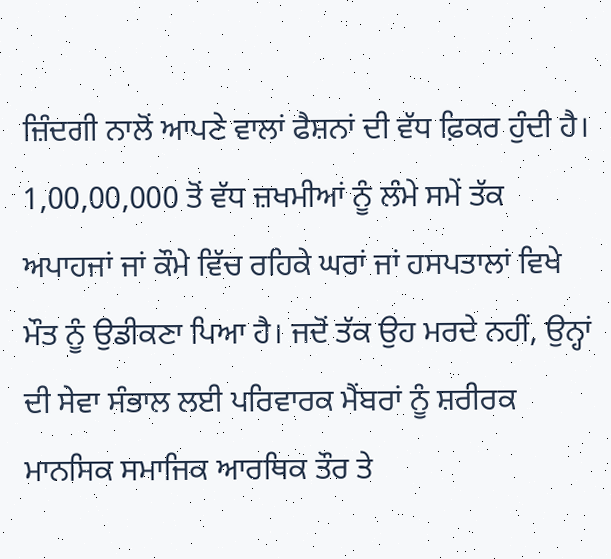ਜ਼ਿੰਦਗੀ ਨਾਲੋਂ ਆਪਣੇ ਵਾਲਾਂ ਫੈਸ਼ਨਾਂ ਦੀ ਵੱਧ ਫ਼ਿਕਰ ਹੁੰਦੀ ਹੈ। 1,00,00,000 ਤੋਂ ਵੱਧ ਜ਼ਖਮੀਆਂ ਨੂੰ ਲੰਮੇ ਸਮੇਂ ਤੱਕ ਅਪਾਹਜਾਂ ਜਾਂ ਕੌਮੇ ਵਿੱਚ ਰਹਿਕੇ ਘਰਾਂ ਜਾਂ ਹਸਪਤਾਲਾਂ ਵਿਖੇ ਮੌਤ ਨੂੰ ਉਡੀਕਣਾ ਪਿਆ ਹੈ। ਜਦੋਂ ਤੱਕ ਉਹ ਮਰਦੇ ਨਹੀਂ, ਉਨ੍ਹਾਂ ਦੀ ਸੇਵਾ ਸੰਭਾਲ ਲਈ ਪਰਿਵਾਰਕ ਮੈਂਬਰਾਂ ਨੂੰ ਸ਼ਰੀਰਕ ਮਾਨਸਿਕ ਸਮਾਜਿਕ ਆਰਥਿਕ ਤੌਰ ਤੇ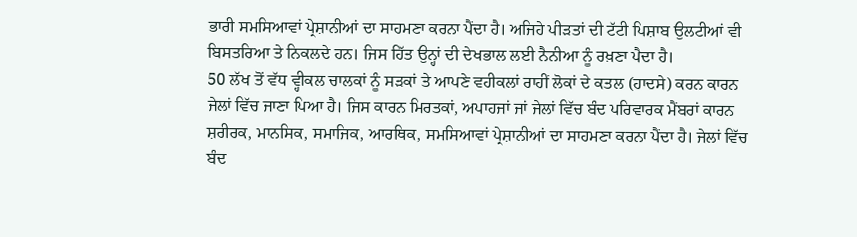ਭਾਰੀ ਸਮਸਿਆਵਾਂ ਪ੍ਰੇਸ਼ਾਨੀਆਂ ਦਾ ਸਾਹਮਣਾ ਕਰਨਾ ਪੈਂਦਾ ਹੈ। ਅਜਿਹੇ ਪੀੜਤਾਂ ਦੀ ਟੱਟੀ ਪਿਸ਼ਾਬ ਉਲਟੀਆਂ ਵੀ ਬਿਸਤਰਿਆ ਤੇ ਨਿਕਲਦੇ ਹਨ। ਜਿਸ ਹਿੱਤ ਉਨ੍ਹਾਂ ਦੀ ਦੇਖਭਾਲ ਲਈ ਨੈਨੀਆ ਨੂੰ ਰਖ਼ਣਾ ਪੈਦਾ ਹੈ।
50 ਲੱਖ ਤੋਂ ਵੱਧ ਵ੍ਹੀਕਲ ਚਾਲਕਾਂ ਨੂੰ ਸੜਕਾਂ ਤੇ ਆਪਣੇ ਵਹੀਕਲਾਂ ਰਾਹੀਂ ਲੋਕਾਂ ਦੇ ਕਤਲ (ਹਾਦਸੇ) ਕਰਨ ਕਾਰਨ ਜੇਲਾਂ ਵਿੱਚ ਜਾਣਾ ਪਿਆ ਹੈ। ਜਿਸ ਕਾਰਨ ਮਿਰਤਕਾਂ, ਅਪਾਹਜਾਂ ਜਾਂ ਜੇਲਾਂ ਵਿੱਚ ਬੰਦ ਪਰਿਵਾਰਕ ਮੈਂਬਰਾਂ ਕਾਰਨ ਸ਼ਰੀਰਕ, ਮਾਨਸਿਕ, ਸਮਾਜਿਕ, ਆਰਥਿਕ, ਸਮਸਿਆਵਾਂ ਪ੍ਰੇਸ਼ਾਨੀਆਂ ਦਾ ਸਾਹਮਣਾ ਕਰਨਾ ਪੈਂਦਾ ਹੈ। ਜੇਲਾਂ ਵਿੱਚ ਬੰਦ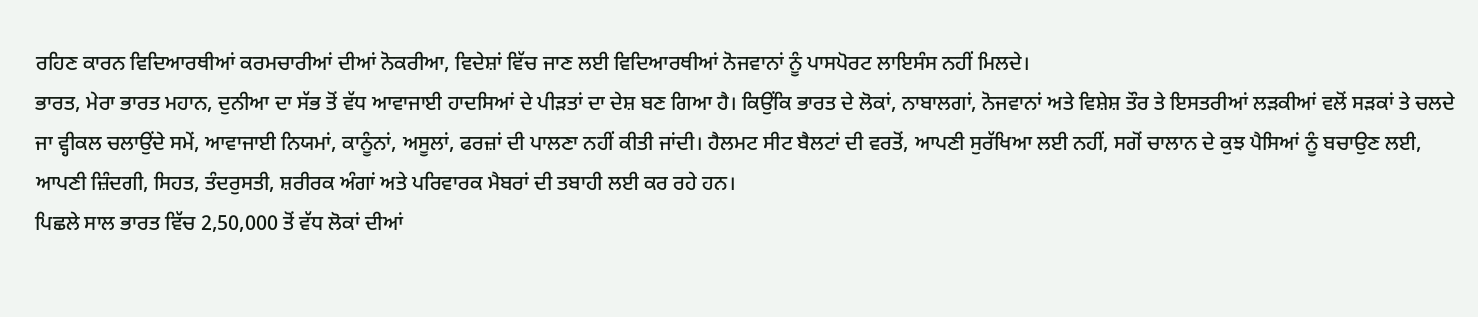ਰਹਿਣ ਕਾਰਨ ਵਿਦਿਆਰਥੀਆਂ ਕਰਮਚਾਰੀਆਂ ਦੀਆਂ ਨੋਕਰੀਆ, ਵਿਦੇਸ਼ਾਂ ਵਿੱਚ ਜਾਣ ਲਈ ਵਿਦਿਆਰਥੀਆਂ ਨੋਜਵਾਨਾਂ ਨੂੰ ਪਾਸਪੋਰਟ ਲਾਇਸੰਸ ਨਹੀਂ ਮਿਲਦੇ।
ਭਾਰਤ, ਮੇਰਾ ਭਾਰਤ ਮਹਾਨ, ਦੁਨੀਆ ਦਾ ਸੱਭ ਤੋਂ ਵੱਧ ਆਵਾਜਾਈ ਹਾਦਸਿਆਂ ਦੇ ਪੀੜਤਾਂ ਦਾ ਦੇਸ਼ ਬਣ ਗਿਆ ਹੈ। ਕਿਉਂਕਿ ਭਾਰਤ ਦੇ ਲੋਕਾਂ, ਨਾਬਾਲਗਾਂ, ਨੋਜਵਾਨਾਂ ਅਤੇ ਵਿਸ਼ੇਸ਼ ਤੌਰ ਤੇ ਇਸਤਰੀਆਂ ਲੜਕੀਆਂ ਵਲੋਂ ਸੜਕਾਂ ਤੇ ਚਲਦੇ ਜਾ ਵ੍ਹੀਕਲ ਚਲਾਉਂਦੇ ਸਮੇਂ, ਆਵਾਜਾਈ ਨਿਯਮਾਂ, ਕਾਨੂੰਨਾਂ, ਅਸੂਲਾਂ, ਫਰਜ਼ਾਂ ਦੀ ਪਾਲਣਾ ਨਹੀਂ ਕੀਤੀ ਜਾਂਦੀ। ਹੈਲਮਟ ਸੀਟ ਬੈਲਟਾਂ ਦੀ ਵਰਤੋਂ, ਆਪਣੀ ਸੁਰੱਖਿਆ ਲਈ ਨਹੀਂ, ਸਗੋਂ ਚਾਲਾਨ ਦੇ ਕੁਝ ਪੈਸਿਆਂ ਨੂੰ ਬਚਾਉਣ ਲਈ, ਆਪਣੀ ਜ਼ਿੰਦਗੀ, ਸਿਹਤ, ਤੰਦਰੁਸਤੀ, ਸ਼ਰੀਰਕ ਅੰਗਾਂ ਅਤੇ ਪਰਿਵਾਰਕ ਮੈਬਰਾਂ ਦੀ ਤਬਾਹੀ ਲਈ ਕਰ ਰਹੇ ਹਨ।
ਪਿਛਲੇ ਸਾਲ ਭਾਰਤ ਵਿੱਚ 2,50,000 ਤੋਂ ਵੱਧ ਲੋਕਾਂ ਦੀਆਂ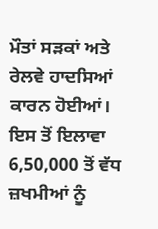ਮੌਤਾਂ ਸੜਕਾਂ ਅਤੇ ਰੇਲਵੇ ਹਾਦਸਿਆਂ ਕਾਰਨ ਹੋਈਆਂ। ਇਸ ਤੋਂ ਇਲਾਵਾ 6,50,000 ਤੋਂ ਵੱਧ ਜ਼ਖਮੀਆਂ ਨੂੰ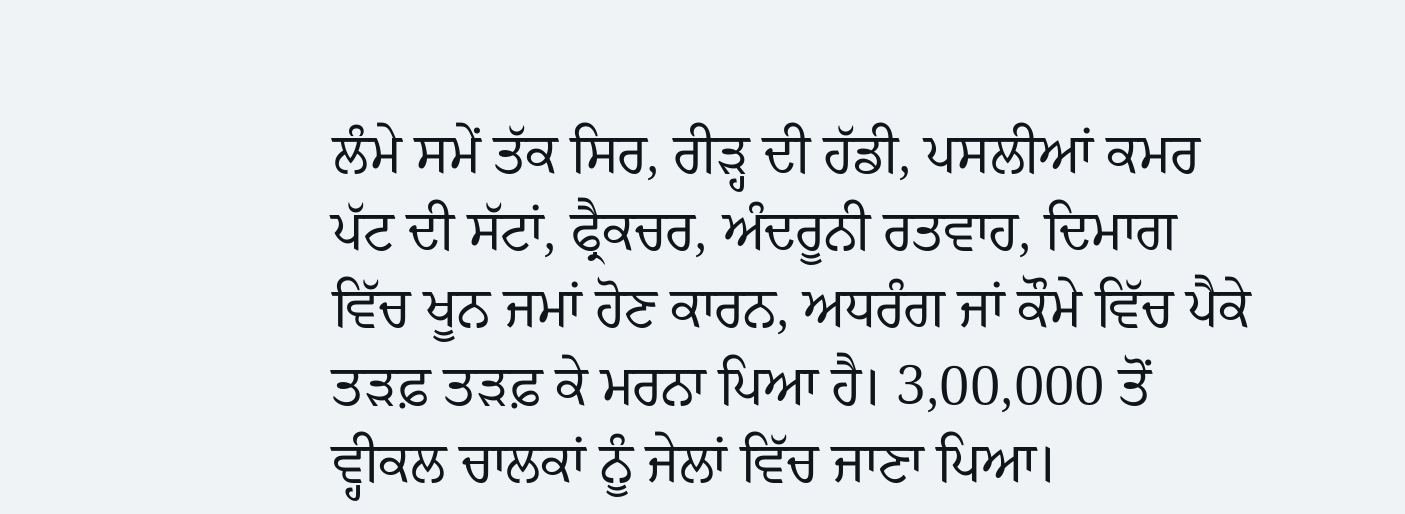ਲੰਮੇ ਸਮੇਂ ਤੱਕ ਸਿਰ, ਰੀੜ੍ਹ ਦੀ ਹੱਡੀ, ਪਸਲੀਆਂ ਕਮਰ ਪੱਟ ਦੀ ਸੱਟਾਂ, ਫ੍ਰੈਕਚਰ, ਅੰਦਰੂਨੀ ਰਤਵਾਹ, ਦਿਮਾਗ ਵਿੱਚ ਖੂਨ ਜਮਾਂ ਹੋਣ ਕਾਰਨ, ਅਧਰੰਗ ਜਾਂ ਕੌਮੇ ਵਿੱਚ ਪੈਕੇ ਤੜਫ਼ ਤੜਫ਼ ਕੇ ਮਰਨਾ ਪਿਆ ਹੈ। 3,00,000 ਤੋਂ ਵ੍ਹੀਕਲ ਚਾਲਕਾਂ ਨੂੰ ਜੇਲਾਂ ਵਿੱਚ ਜਾਣਾ ਪਿਆ।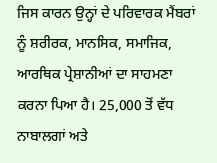ਜਿਸ ਕਾਰਨ ਉਨ੍ਹਾਂ ਦੇ ਪਰਿਵਾਰਕ ਮੈਂਬਰਾਂ ਨੂੰ ਸ਼ਰੀਰਕ, ਮਾਨਸਿਕ, ਸਮਾਜਿਕ, ਆਰਥਿਕ ਪ੍ਰੇਸ਼ਾਨੀਆਂ ਦਾ ਸਾਹਮਣਾ ਕਰਨਾ ਪਿਆ ਹੈ। 25,000 ਤੋਂ ਵੱਧ ਨਾਬਾਲਗਾਂ ਅਤੇ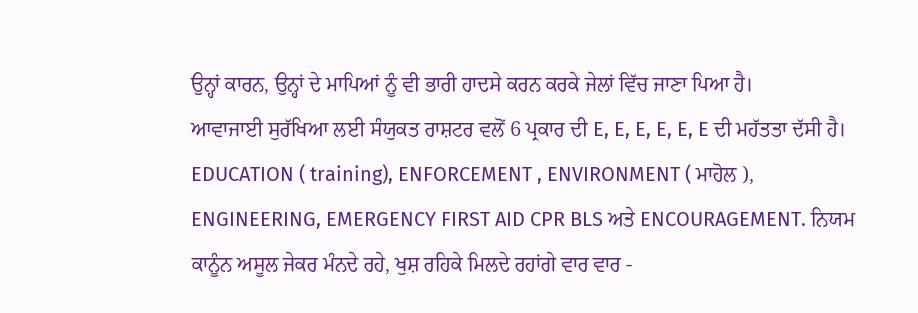ਉਨ੍ਹਾਂ ਕਾਰਨ, ਉਨ੍ਹਾਂ ਦੇ ਮਾਪਿਆਂ ਨੂੰ ਵੀ ਭਾਰੀ ਹਾਦਸੇ ਕਰਨ ਕਰਕੇ ਜੇਲਾਂ ਵਿੱਚ ਜਾਣਾ ਪਿਆ ਹੈ।
ਆਵਾਜਾਈ ਸੁਰੱਖਿਆ ਲਈ ਸੰਯੁਕਤ ਰਾਸ਼ਟਰ ਵਲੋਂ 6 ਪ੍ਰਕਾਰ ਦੀ E, E, E, E, E, E ਦੀ ਮਹੱਤਤਾ ਦੱਸੀ ਹੈ। EDUCATION ( training), ENFORCEMENT , ENVIRONMENT ( ਮਾਹੋਲ ), ENGINEERING, EMERGENCY FIRST AID CPR BLS ਅਤੇ ENCOURAGEMENT. ਨਿਯਮ ਕਾਨੂੰਨ ਅਸੂਲ ਜੇਕਰ ਮੰਨਦੇ ਰਹੇ, ਖੁਸ਼ ਰਹਿਕੇ ਮਿਲਦੇ ਰਹਾਂਗੇ ਵਾਰ ਵਾਰ -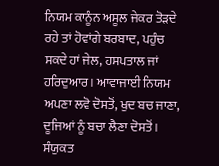ਨਿਯਮ ਕਾਨੂੰਨ ਅਸੂਲ ਜੇਕਰ ਤੋੜਦੇ ਰਹੇ ਤਾਂ ਹੋਵਾਂਗੇ ਬਰਬਾਦ, ਪਹੁੰਚ ਸਕਦੇ ਹਾਂ ਜੇਲ, ਹਸਪਤਾਲ ਜਾਂ ਹਰਿਦੁਆਰ। ਆਵਾਜਾਈ ਨਿਯਮ ਅਪਣਾ ਲਵੋ ਦੋਸਤੋਂ, ਖੁਦ ਬਚ ਜਾਣਾ, ਦੂਜਿਆਂ ਨੂੰ ਬਚਾ ਲੈਣਾ ਦੋਸਤੋਂ।
ਸੰਯੁਕਤ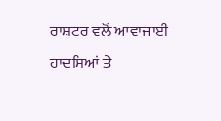ਰਾਸ਼ਟਰ ਵਲੋਂ ਆਵਾਜਾਈ ਹਾਦਸਿਆਂ ਤੇ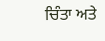ਚਿੰਤਾ ਅਤੇ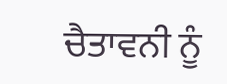ਚੈਤਾਵਨੀ ਨੂੰ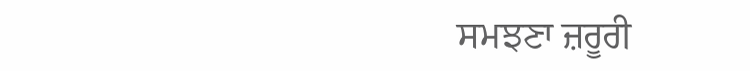ਸਮਝਣਾ ਜ਼ਰੂਰੀ